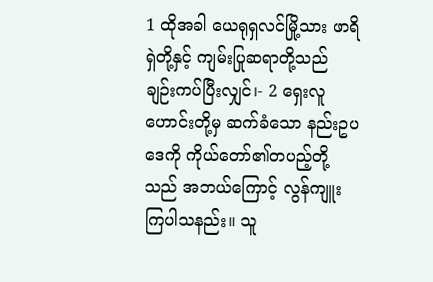1 ထိုအခါ ယေရုရှလင်မြို့သား ဖာရိရှဲတို့နှင့် ကျမ်းပြုဆရာတို့သည် ချဉ်းကပ်ပြီးလျှင်၊- 2 ရှေးလူဟောင်းတို့မှ ဆက်ခံသော နည်းဥပဒေကို ကိုယ်တော်၏တပည့်တို့သည် အဘယ်ကြောင့် လွန်ကျူးကြပါသနည်း။ သူ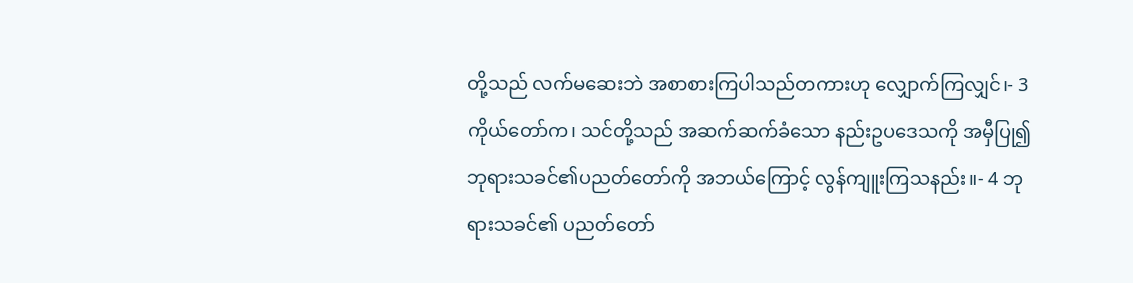တို့သည် လက်မဆေးဘဲ အစာစားကြပါသည်တကားဟု လျှောက်ကြလျှင်၊- 3 ကိုယ်တော်က၊ သင်တို့သည် အဆက်ဆက်ခံသော နည်းဥပဒေသကို အမှီပြု၍ ဘုရားသခင်၏ပညတ်တော်ကို အဘယ်ကြောင့် လွန်ကျူးကြသနည်း။- 4 ဘုရားသခင်၏ ပညတ်တော်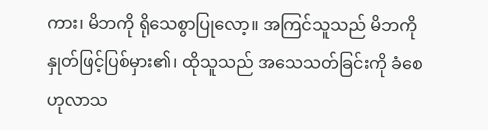ကား၊ မိဘကို ရိုသေစွာပြုလော့။ အကြင်သူသည် မိဘကို နှုတ်ဖြင့်ပြစ်မှား၏၊ ထိုသူသည် အသေသတ်ခြင်းကို ခံစေဟုလာသ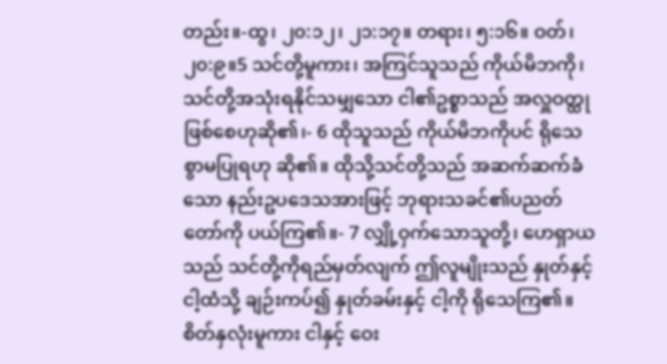တည်း။-ထွ၊ ၂၀:၁၂၊ ၂၁:၁၇။ တရား၊ ၅:၁၆။ ဝတ်၊ ၂၀:၉။5 သင်တို့မူကား၊ အကြင်သူသည် ကိုယ်မိဘကို၊ သင်တို့အသုံးရနိုင်သမျှသော ငါ၏ဥစ္စာသည် အလှူဝတ္ထု ဖြစ်စေဟုဆို၏၊- 6 ထိုသူသည် ကိုယ်မိဘကိုပင် ရိုသေစွာမပြုရဟု ဆို၏။ ထိုသို့သင်တို့သည် အဆက်ဆက်ခံသော နည်းဥပဒေသအားဖြင့် ဘုရားသခင်၏ပညတ်တော်ကို ပယ်ကြ၏။- 7 လျှို့ဝှက်သောသူတို့၊ ဟေရှာယသည် သင်တို့ကိုရည်မှတ်လျက် ဤလူမျိုးသည် နှုတ်နှင့် ငါ့ထံသို့ ချဉ်းကပ်၍ နှုတ်ခမ်းနှင့် ငါ့ကို ရိုသေကြ၏။ စိတ်နှလုံးမူကား ငါနှင့် ဝေး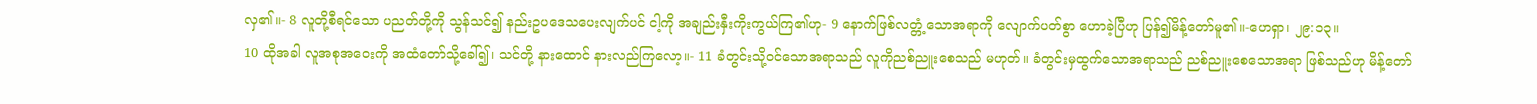လှ၏။- 8 လူတို့စီရင်သော ပညတ်တို့ကို သွန်သင်၍ နည်းဥပဒေသပေးလျက်ပင် ငါ့ကို အချည်းနှီးကိုးကွယ်ကြ၏ဟု- 9 နောက်ဖြစ်လတ္တံ့သောအရာကို လျောက်ပတ်စွာ ဟောခဲ့ပြီဟု ပြန်၍မိန့်တော်မူ၏။-ဟေရှာ၊ ၂၉:၁၃။
10 ထိုအခါ လူအစုအဝေးကို အထံတော်သို့ခေါ်၍၊ သင်တို့ နားထောင် နားလည်ကြလော့။- 11 ခံတွင်းသို့ဝင်သောအရာသည် လူကိုညစ်ညူးစေသည် မဟုတ်။ ခံတွင်းမှထွက်သောအရာသည် ညစ်ညူးစေသောအရာ ဖြစ်သည်ဟု မိန့်တော်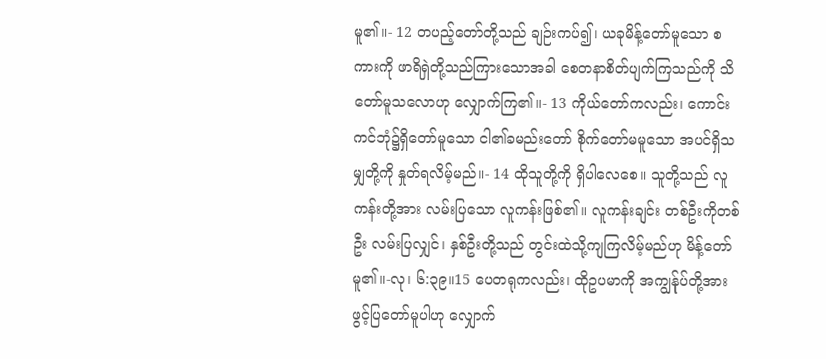မူ၏။- 12 တပည့်တော်တို့သည် ချဉ်းကပ်၍၊ ယခုမိန့်တော်မူသော စကားကို ဖာရိရှဲတို့သည်ကြားသောအခါ စေတနာစိတ်ပျက်ကြသည်ကို သိတော်မူသလောဟု လျှောက်ကြ၏။- 13 ကိုယ်တော်ကလည်း၊ ကောင်းကင်ဘုံ၌ရှိတော်မူသော ငါ၏ခမည်းတော် စိုက်တော်မမူသော အပင်ရှိသမျှတို့ကို နှုတ်ရလိမ့်မည်။- 14 ထိုသူတို့ကို ရှိပါလေစေ။ သူတို့သည် လူကန်းတို့အား လမ်းပြသော လူကန်းဖြစ်၏။ လူကန်းချင်း တစ်ဦးကိုတစ်ဦး လမ်းပြလျှင်၊ နှစ်ဦးတို့သည် တွင်းထဲသို့ကျကြလိမ့်မည်ဟု မိန့်တော်မူ၏။-လု၊ ၆:၃၉။15 ပေတရုကလည်း၊ ထိုဥပမာကို အကျွန်ုပ်တို့အား ဖွင့်ပြတော်မူပါဟု လျှောက်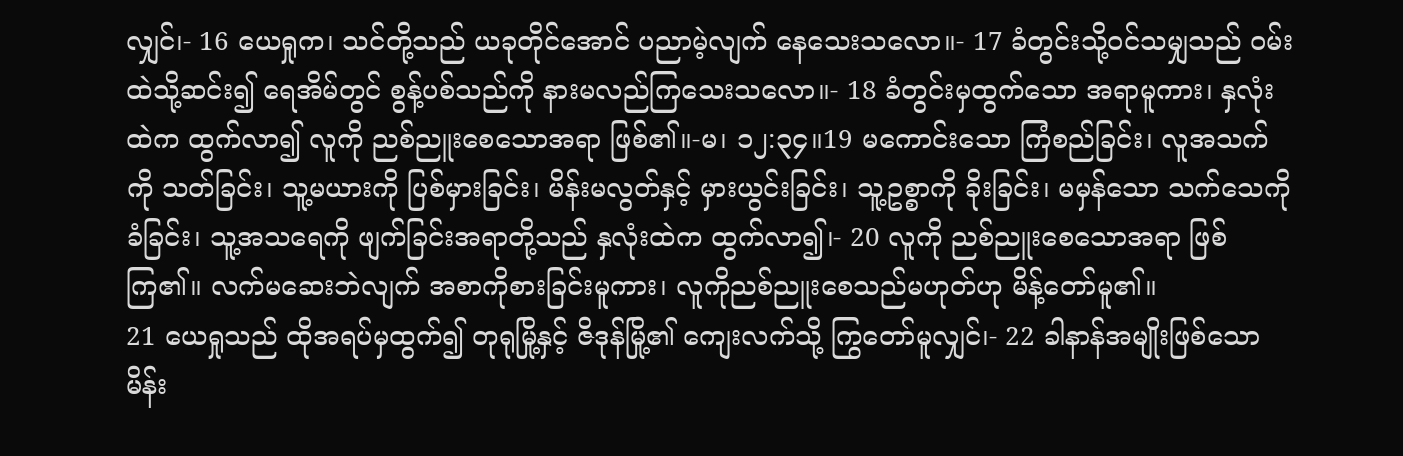လျှင်၊- 16 ယေရှုက၊ သင်တို့သည် ယခုတိုင်အောင် ပညာမဲ့လျက် နေသေးသလော။- 17 ခံတွင်းသို့ဝင်သမျှသည် ဝမ်းထဲသို့ဆင်း၍ ရေအိမ်တွင် စွန့်ပစ်သည်ကို နားမလည်ကြသေးသလော။- 18 ခံတွင်းမှထွက်သော အရာမူကား၊ နှလုံးထဲက ထွက်လာ၍ လူကို ညစ်ညူးစေသောအရာ ဖြစ်၏။-မ၊ ၁၂:၃၄။19 မကောင်းသော ကြံစည်ခြင်း၊ လူအသက်ကို သတ်ခြင်း၊ သူ့မယားကို ပြစ်မှားခြင်း၊ မိန်းမလွတ်နှင့် မှားယွင်းခြင်း၊ သူ့ဥစ္စာကို ခိုးခြင်း၊ မမှန်သော သက်သေကိုခံခြင်း၊ သူ့အသရေကို ဖျက်ခြင်းအရာတို့သည် နှလုံးထဲက ထွက်လာ၍၊- 20 လူကို ညစ်ညူးစေသောအရာ ဖြစ်ကြ၏။ လက်မဆေးဘဲလျက် အစာကိုစားခြင်းမူကား၊ လူကိုညစ်ညူးစေသည်မဟုတ်ဟု မိန့်တော်မူ၏။
21 ယေရှုသည် ထိုအရပ်မှထွက်၍ တုရုမြို့နှင့် ဇိဒုန်မြို့၏ ကျေးလက်သို့ ကြွတော်မူလျှင်၊- 22 ခါနာန်အမျိုးဖြစ်သော မိန်း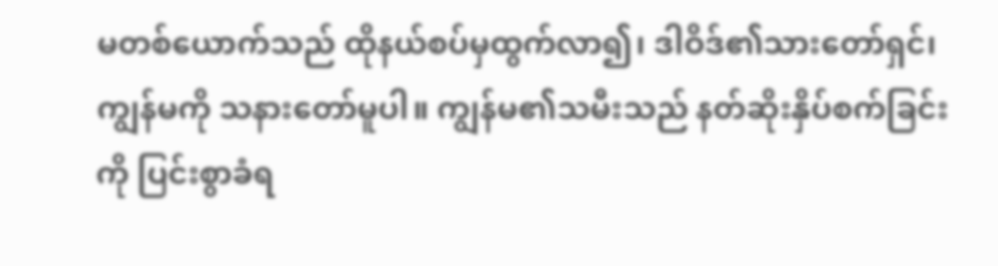မတစ်ယောက်သည် ထိုနယ်စပ်မှထွက်လာ၍၊ ဒါဝိဒ်၏သားတော်ရှင်၊ ကျွန်မကို သနားတော်မူပါ။ ကျွန်မ၏သမီးသည် နတ်ဆိုးနှိပ်စက်ခြင်းကို ပြင်းစွာခံရ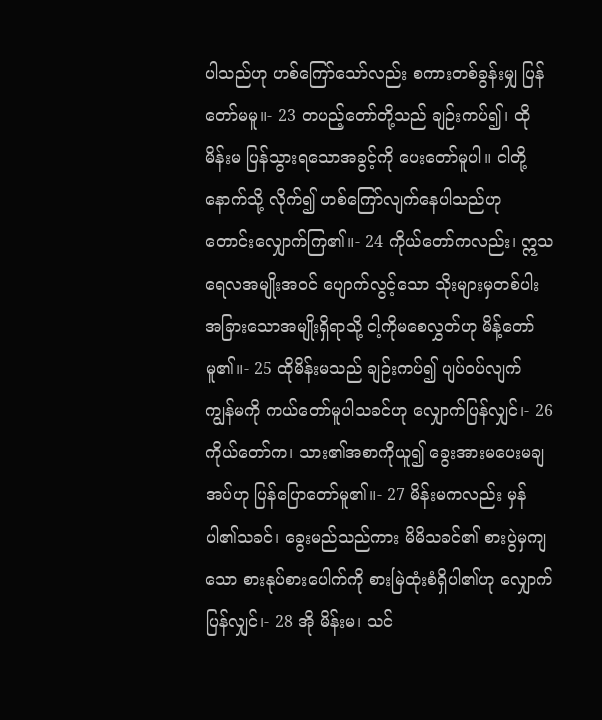ပါသည်ဟု ဟစ်ကြော်သော်လည်း စကားတစ်ခွန်းမျှ ပြန်တော်မမူ။- 23 တပည့်တော်တို့သည် ချဉ်းကပ်၍၊ ထိုမိန်းမ ပြန်သွားရသောအခွင့်ကို ပေးတော်မူပါ။ ငါတို့နောက်သို့ လိုက်၍ ဟစ်ကြော်လျက်နေပါသည်ဟု တောင်းလျှောက်ကြ၏။- 24 ကိုယ်တော်ကလည်း၊ ဣသရေလအမျိုးအဝင် ပျောက်လွင့်သော သိုးများမှတစ်ပါး အခြားသောအမျိုးရှိရာသို့ ငါ့ကိုမစေလွှတ်ဟု မိန့်တော်မူ၏။- 25 ထိုမိန်းမသည် ချဉ်းကပ်၍ ပျပ်ဝပ်လျက် ကျွန်မကို ကယ်တော်မူပါသခင်ဟု လျှောက်ပြန်လျှင်၊- 26 ကိုယ်တော်က၊ သား၏အစာကိုယူ၍ ခွေးအားမပေးမချအပ်ဟု ပြန်ပြောတော်မူ၏။- 27 မိန်းမကလည်း မှန်ပါ၏သခင်၊ ခွေးမည်သည်ကား မိမိသခင်၏ စားပွဲမှကျသော စားနုပ်စားပေါက်ကို စားမြဲထုံးစံရှိပါ၏ဟု လျှောက်ပြန်လျှင်၊- 28 အို မိန်းမ၊ သင်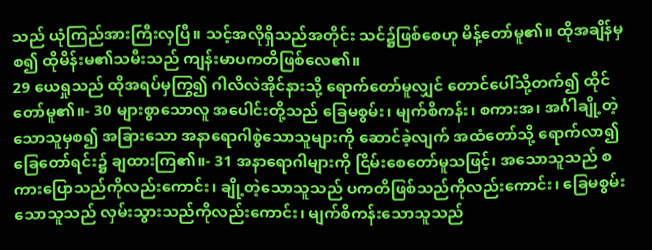သည် ယုံကြည်အားကြီးလှပြီ။ သင့်အလိုရှိသည်အတိုင်း သင်၌ဖြစ်စေဟု မိန့်တော်မူ၏။ ထိုအချိန်မှစ၍ ထိုမိန်းမ၏သမီးသည် ကျန်းမာပကတိဖြစ်လေ၏။
29 ယေရှုသည် ထိုအရပ်မှကြွ၍ ဂါလိလဲအိုင်နားသို့ ရောက်တော်မူလျှင် တောင်ပေါ်သို့တက်၍ ထိုင်တော်မူ၏။- 30 များစွာသောလူ အပေါင်းတို့သည် ခြေမစွမ်း၊ မျက်စိကန်း၊ စကားအ၊ အင်္ဂါချို့တဲ့သောသူမှစ၍ အခြားသော အနာရောဂါစွဲသောသူများကို ဆောင်ခဲ့လျက် အထံတော်သို့ ရောက်လာ၍ ခြေတော်ရင်း၌ ချထားကြ၏။- 31 အနာရောဂါများကို ငြိမ်းစေတော်မူသဖြင့်၊ အသောသူသည် စကားပြောသည်ကိုလည်းကောင်း၊ ချို့တဲ့သောသူသည် ပကတိဖြစ်သည်ကိုလည်းကောင်း၊ ခြေမစွမ်းသောသူသည် လှမ်းသွားသည်ကိုလည်းကောင်း၊ မျက်စိကန်းသောသူသည်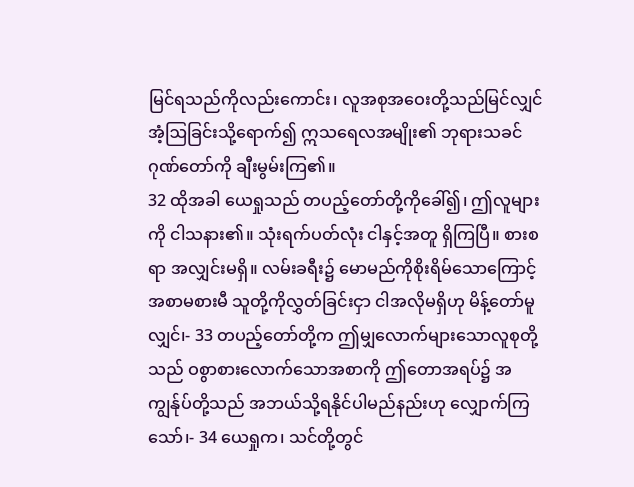မြင်ရသည်ကိုလည်းကောင်း၊ လူအစုအဝေးတို့သည်မြင်လျှင် အံ့ဩခြင်းသို့ရောက်၍ ဣသရေလအမျိုး၏ ဘုရားသခင် ဂုဏ်တော်ကို ချီးမွမ်းကြ၏။
32 ထိုအခါ ယေရှုသည် တပည့်တော်တို့ကိုခေါ်၍၊ ဤလူများကို ငါသနား၏။ သုံးရက်ပတ်လုံး ငါနှင့်အတူ ရှိကြပြီ။ စားစရာ အလျှင်းမရှိ။ လမ်းခရီး၌ မောမည်ကိုစိုးရိမ်သောကြောင့် အစာမစားမီ သူတို့ကိုလွှတ်ခြင်းငှာ ငါအလိုမရှိဟု မိန့်တော်မူလျှင်၊- 33 တပည့်တော်တို့က ဤမျှလောက်များသောလူစုတို့သည် ဝစွာစားလောက်သောအစာကို ဤတောအရပ်၌ အကျွန်ုပ်တို့သည် အဘယ်သို့ရနိုင်ပါမည်နည်းဟု လျှောက်ကြသော်၊- 34 ယေရှုက၊ သင်တို့တွင်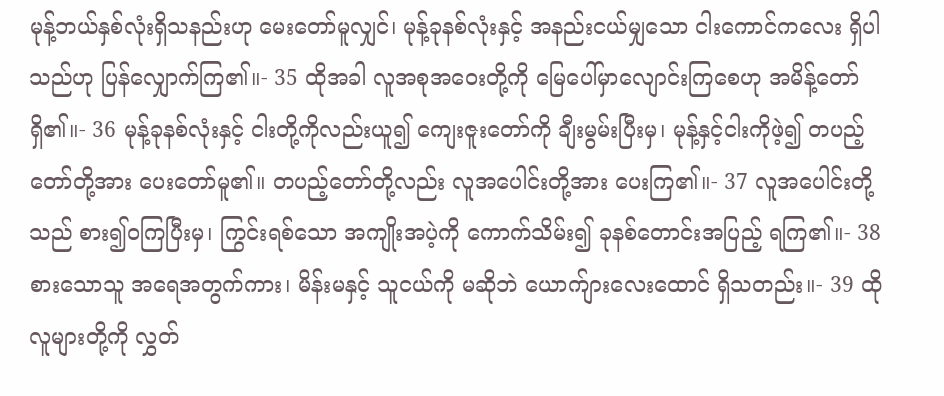မုန့်ဘယ်နှစ်လုံးရှိသနည်းဟု မေးတော်မူလျှင်၊ မုန့်ခုနစ်လုံးနှင့် အနည်းငယ်မျှသော ငါးကောင်ကလေး ရှိပါသည်ဟု ပြန်လျှောက်ကြ၏။- 35 ထိုအခါ လူအစုအဝေးတို့ကို မြေပေါ်မှာလျောင်းကြစေဟု အမိန့်တော်ရှိ၏။- 36 မုန့်ခုနစ်လုံးနှင့် ငါးတို့ကိုလည်းယူ၍ ကျေးဇူးတော်ကို ချီးမွမ်းပြီးမှ၊ မုန့်နှင့်ငါးကိုဖဲ့၍ တပည့်တော်တို့အား ပေးတော်မူ၏။ တပည့်တော်တို့လည်း လူအပေါင်းတို့အား ပေးကြ၏။- 37 လူအပေါင်းတို့သည် စား၍ဝကြပြီးမှ၊ ကြွင်းရစ်သော အကျိုးအပဲ့ကို ကောက်သိမ်း၍ ခုနစ်တောင်းအပြည့် ရကြ၏။- 38 စားသောသူ အရေအတွက်ကား၊ မိန်းမနှင့် သူငယ်ကို မဆိုဘဲ ယောက်ျားလေးထောင် ရှိသတည်း။- 39 ထိုလူများတို့ကို လွှတ်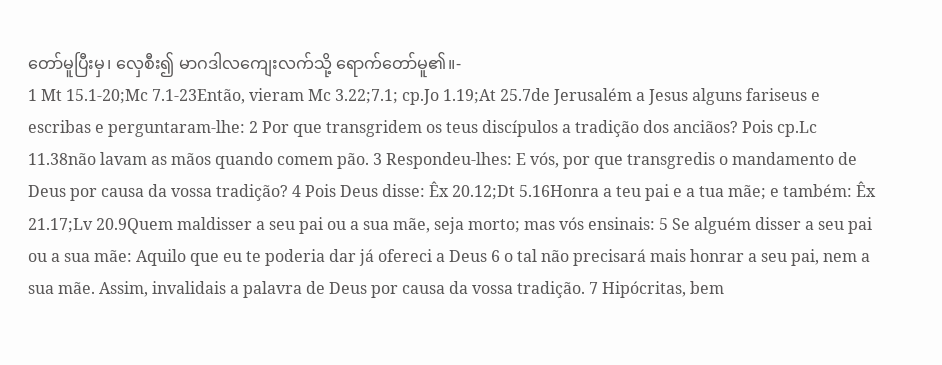တော်မူပြီးမှ၊ လှေစီး၍ မာဂဒါလကျေးလက်သို့ ရောက်တော်မူ၏။-
1 Mt 15.1-20;Mc 7.1-23Então, vieram Mc 3.22;7.1; cp.Jo 1.19;At 25.7de Jerusalém a Jesus alguns fariseus e escribas e perguntaram-lhe: 2 Por que transgridem os teus discípulos a tradição dos anciãos? Pois cp.Lc 11.38não lavam as mãos quando comem pão. 3 Respondeu-lhes: E vós, por que transgredis o mandamento de Deus por causa da vossa tradição? 4 Pois Deus disse: Êx 20.12;Dt 5.16Honra a teu pai e a tua mãe; e também: Êx 21.17;Lv 20.9Quem maldisser a seu pai ou a sua mãe, seja morto; mas vós ensinais: 5 Se alguém disser a seu pai ou a sua mãe: Aquilo que eu te poderia dar já ofereci a Deus 6 o tal não precisará mais honrar a seu pai, nem a sua mãe. Assim, invalidais a palavra de Deus por causa da vossa tradição. 7 Hipócritas, bem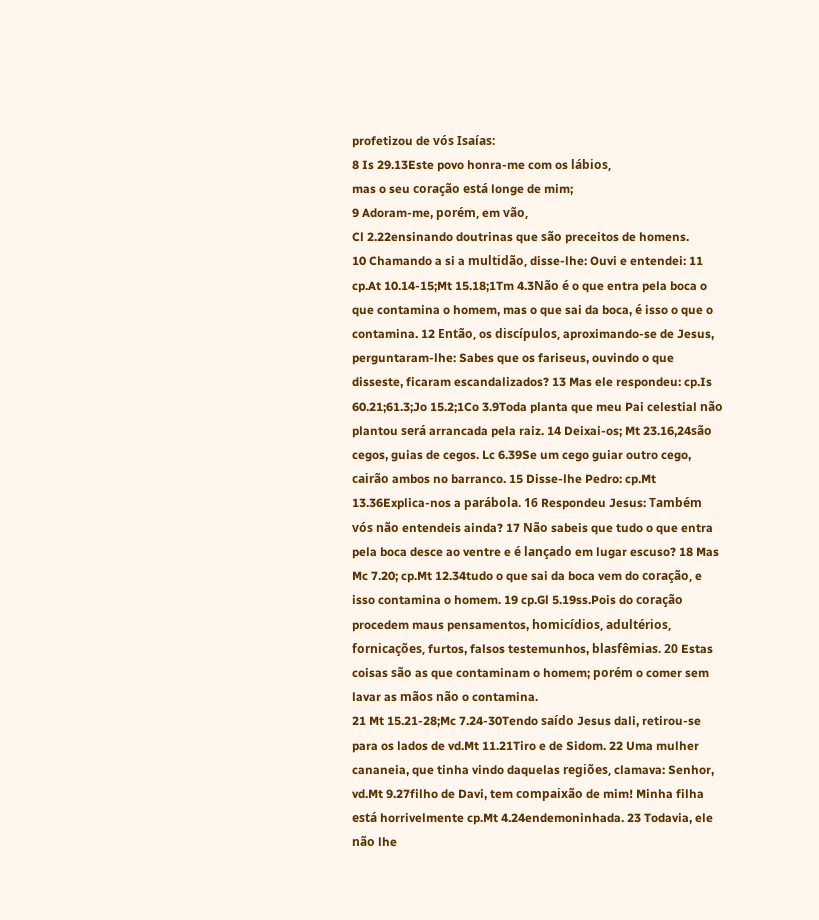profetizou de vós Isaías:
8 Is 29.13Este povo honra-me com os lábios,
mas o seu coração está longe de mim;
9 Adoram-me, porém, em vão,
Cl 2.22ensinando doutrinas que são preceitos de homens.
10 Chamando a si a multidão, disse-lhe: Ouvi e entendei: 11 cp.At 10.14-15;Mt 15.18;1Tm 4.3Não é o que entra pela boca o que contamina o homem, mas o que sai da boca, é isso o que o contamina. 12 Então, os discípulos, aproximando-se de Jesus, perguntaram-lhe: Sabes que os fariseus, ouvindo o que disseste, ficaram escandalizados? 13 Mas ele respondeu: cp.Is 60.21;61.3;Jo 15.2;1Co 3.9Toda planta que meu Pai celestial não plantou será arrancada pela raiz. 14 Deixai-os; Mt 23.16,24são cegos, guias de cegos. Lc 6.39Se um cego guiar outro cego, cairão ambos no barranco. 15 Disse-lhe Pedro: cp.Mt 13.36Explica-nos a parábola. 16 Respondeu Jesus: Também vós não entendeis ainda? 17 Não sabeis que tudo o que entra pela boca desce ao ventre e é lançado em lugar escuso? 18 Mas Mc 7.20; cp.Mt 12.34tudo o que sai da boca vem do coração, e isso contamina o homem. 19 cp.Gl 5.19ss.Pois do coração procedem maus pensamentos, homicídios, adultérios, fornicações, furtos, falsos testemunhos, blasfêmias. 20 Estas coisas são as que contaminam o homem; porém o comer sem lavar as mãos não o contamina.
21 Mt 15.21-28;Mc 7.24-30Tendo saído Jesus dali, retirou-se para os lados de vd.Mt 11.21Tiro e de Sidom. 22 Uma mulher cananeia, que tinha vindo daquelas regiões, clamava: Senhor, vd.Mt 9.27filho de Davi, tem compaixão de mim! Minha filha está horrivelmente cp.Mt 4.24endemoninhada. 23 Todavia, ele não lhe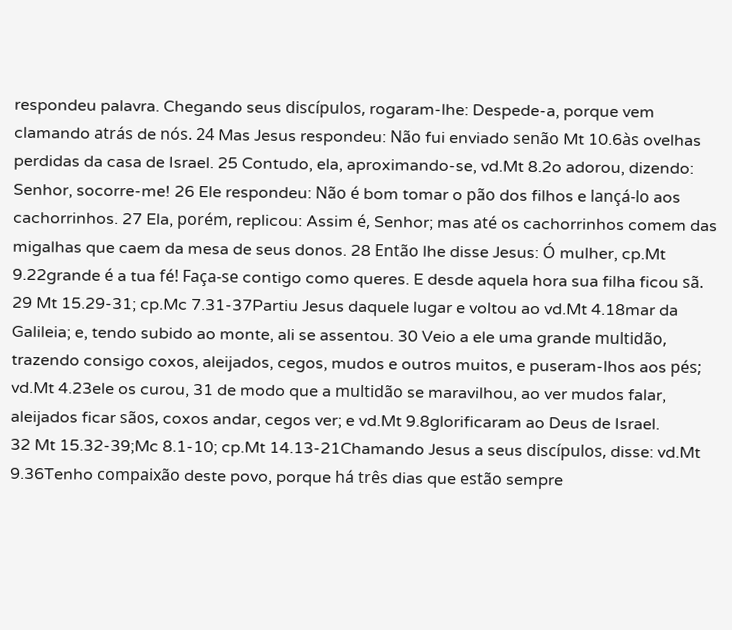respondeu palavra. Chegando seus discípulos, rogaram-lhe: Despede-a, porque vem clamando atrás de nós. 24 Mas Jesus respondeu: Não fui enviado senão Mt 10.6às ovelhas perdidas da casa de Israel. 25 Contudo, ela, aproximando-se, vd.Mt 8.2o adorou, dizendo: Senhor, socorre-me! 26 Ele respondeu: Não é bom tomar o pão dos filhos e lançá-lo aos cachorrinhos. 27 Ela, porém, replicou: Assim é, Senhor; mas até os cachorrinhos comem das migalhas que caem da mesa de seus donos. 28 Então lhe disse Jesus: Ó mulher, cp.Mt 9.22grande é a tua fé! Faça-se contigo como queres. E desde aquela hora sua filha ficou sã.
29 Mt 15.29-31; cp.Mc 7.31-37Partiu Jesus daquele lugar e voltou ao vd.Mt 4.18mar da Galileia; e, tendo subido ao monte, ali se assentou. 30 Veio a ele uma grande multidão, trazendo consigo coxos, aleijados, cegos, mudos e outros muitos, e puseram-lhos aos pés; vd.Mt 4.23ele os curou, 31 de modo que a multidão se maravilhou, ao ver mudos falar, aleijados ficar sãos, coxos andar, cegos ver; e vd.Mt 9.8glorificaram ao Deus de Israel.
32 Mt 15.32-39;Mc 8.1-10; cp.Mt 14.13-21Chamando Jesus a seus discípulos, disse: vd.Mt 9.36Tenho compaixão deste povo, porque há três dias que estão sempre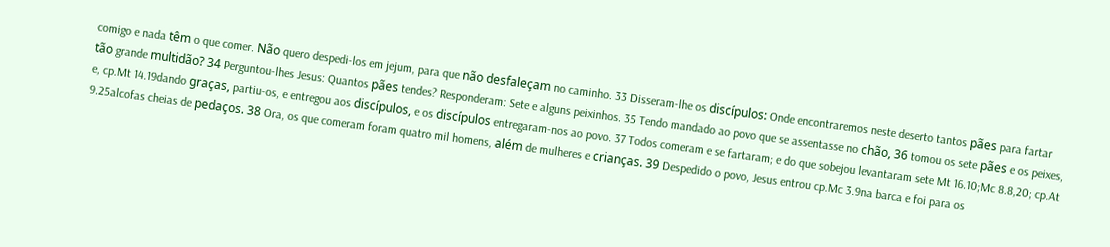comigo e nada têm o que comer. Não quero despedi-los em jejum, para que não desfaleçam no caminho. 33 Disseram-lhe os discípulos: Onde encontraremos neste deserto tantos pães para fartar tão grande multidão? 34 Perguntou-lhes Jesus: Quantos pães tendes? Responderam: Sete e alguns peixinhos. 35 Tendo mandado ao povo que se assentasse no chão, 36 tomou os sete pães e os peixes, e, cp.Mt 14.19dando graças, partiu-os, e entregou aos discípulos, e os discípulos entregaram-nos ao povo. 37 Todos comeram e se fartaram; e do que sobejou levantaram sete Mt 16.10;Mc 8.8,20; cp.At 9.25alcofas cheias de pedaços. 38 Ora, os que comeram foram quatro mil homens, além de mulheres e crianças. 39 Despedido o povo, Jesus entrou cp.Mc 3.9na barca e foi para os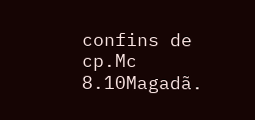confins de cp.Mc 8.10Magadã.